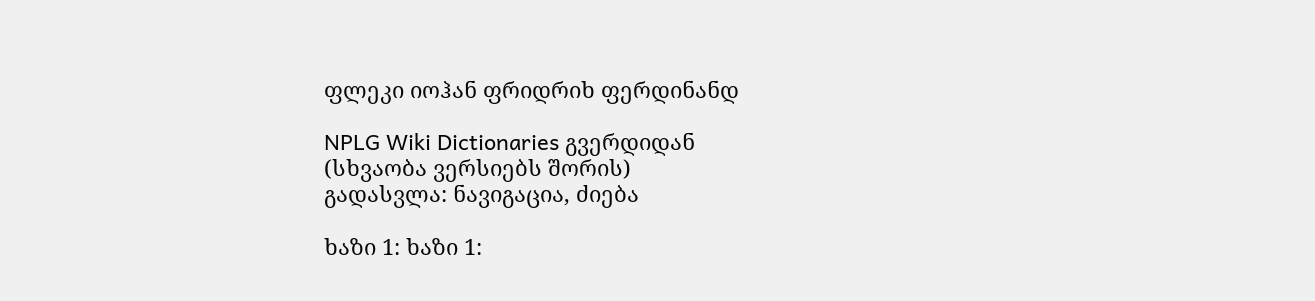ფლეკი იოჰან ფრიდრიხ ფერდინანდ

NPLG Wiki Dictionaries გვერდიდან
(სხვაობა ვერსიებს შორის)
გადასვლა: ნავიგაცია, ძიება

ხაზი 1: ხაზი 1: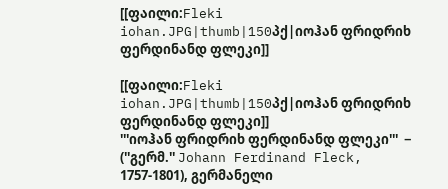[[ფაილი:Fleki iohan.JPG|thumb|150პქ|იოჰან ფრიდრიხ ფერდინანდ ფლეკი]]

[[ფაილი:Fleki iohan.JPG|thumb|150პქ|იოჰან ფრიდრიხ ფერდინანდ ფლეკი]]
'''იოჰან ფრიდრიხ ფერდინანდ ფლეკი'''  − (''გერმ.'' Johann Ferdinand Fleck, 1757-1801), გერმანელი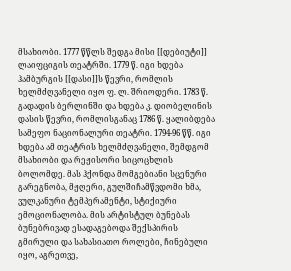მსახიობი. 1777 წწლს შედგა მისი [[დებიუტი]] ლაიფციგის თეატრში. 1779 წ. იგი ხდება ჰამბურგის [[დასი]]ს წევრი, რომლის ხელმძღვანელი იყო ფ. ლ. შრიოდერი. 1783 წ. გადადის ბერლინში და ხდება კ. დიობელინის დასის წევრი, რომლისგანაც 1786 წ. ყალიბდება სამეფო ნაციონალური თეატრი. 1794-96 წწ. იგი ხდება ამ თეატრის ხელმძღვანელი, შემდგომ მსახიობი და რეჟისორი სიცოცხლის ბოლომდე. მას ჰქონდა მომგებიანი სცენური გარეგნობა, მჟღერი, გულშიჩამწვდომი ხმა, ვულკანური ტემპერამენტი, სტიქიური ემოციონალობა. მის არტისტულ ბუნებას ბუნებრივად ესადაგებოდა შექსპირის გმირული და სახასიათო როლები, ჩინებული იყო, აგრეთვე,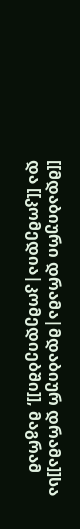[[მდაბიური დრამა|მდაბიურ დრამა]]სა და [[კომედია|კომედიებში]], მაგრამ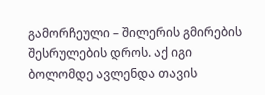გამორჩეული – შილერის გმირების შესრულების დროს. აქ იგი ბოლომდე ავლენდა თავის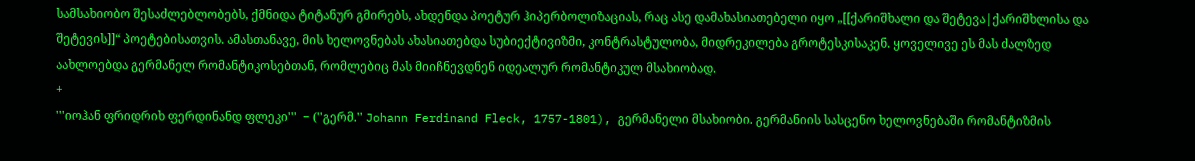სამსახიობო შესაძლებლობებს, ქმნიდა ტიტანურ გმირებს, ახდენდა პოეტურ ჰიპერბოლიზაციას, რაც ასე დამახასიათებელი იყო „[[ქარიშხალი და შეტევა|ქარიშხლისა და შეტევის]]“ პოეტებისათვის. ამასთანავე, მის ხელოვნებას ახასიათებდა სუბიექტივიზმი, კონტრასტულობა, მიდრეკილება გროტესკისაკენ. ყოველივე ეს მას ძალზედ აახლოებდა გერმანელ რომანტიკოსებთან, რომლებიც მას მიიჩნევდნენ იდეალურ რომანტიკულ მსახიობად.
+
'''იოჰან ფრიდრიხ ფერდინანდ ფლეკი'''  − (''გერმ.'' Johann Ferdinand Fleck, 1757-1801), გერმანელი მსახიობი. გერმანიის სასცენო ხელოვნებაში რომანტიზმის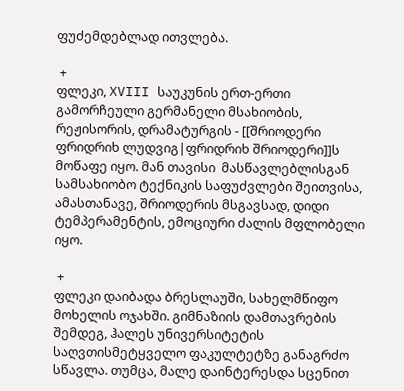ფუძემდებლად ითვლება.

 +
ფლეკი, XVIII საუკუნის ერთ-ერთი გამორჩეული გერმანელი მსახიობის, რეჟისორის, დრამატურგის - [[შრიოდერი ფრიდრიხ ლუდვიგ|ფრიდრიხ შრიოდერი]]ს მოწაფე იყო. მან თავისი  მასწავლებლისგან სამსახიობო ტექნიკის საფუძვლები შეითვისა, ამასთანავე, შრიოდერის მსგავსად, დიდი ტემპერამენტის, ემოციური ძალის მფლობელი იყო.

 +
ფლეკი დაიბადა ბრესლაუში, სახელმწიფო მოხელის ოჯახში. გიმნაზიის დამთავრების შემდეგ, ჰალეს უნივერსიტეტის საღვთისმეტყველო ფაკულტეტზე განაგრძო სწავლა. თუმცა, მალე დაინტერესდა სცენით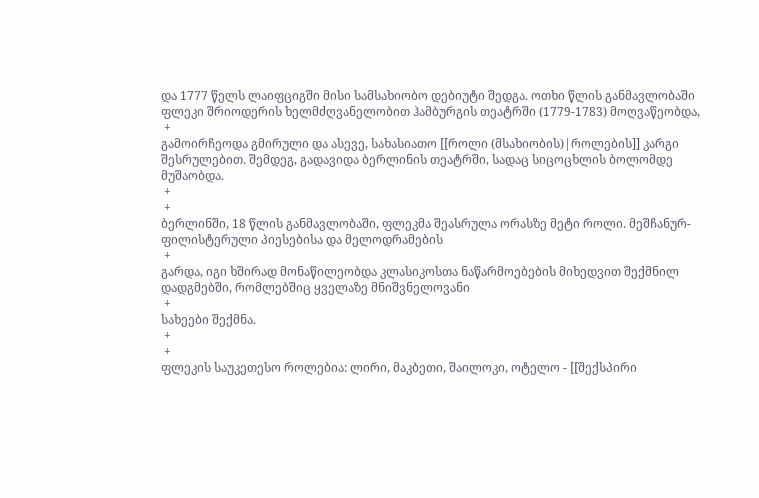და 1777 წელს ლაიფციგში მისი სამსახიობო დებიუტი შედგა. ოთხი წლის განმავლობაში ფლეკი შრიოდერის ხელმძღვანელობით ჰამბურგის თეატრში (1779-1783) მოღვაწეობდა,
 +
გამოირჩეოდა გმირული და ასევე, სახასიათო [[როლი (მსახიობის)|როლების]] კარგი შესრულებით. შემდეგ, გადავიდა ბერლინის თეატრში, სადაც სიცოცხლის ბოლომდე მუშაობდა.
 +
 +
ბერლინში, 18 წლის განმავლობაში, ფლეკმა შეასრულა ორასზე მეტი როლი. მეშჩანურ-ფილისტერული პიესებისა და მელოდრამების
 +
გარდა, იგი ხშირად მონაწილეობდა კლასიკოსთა ნაწარმოებების მიხედვით შექმნილ დადგმებში, რომლებშიც ყველაზე მნიშვნელოვანი
 +
სახეები შექმნა.
 +
 +
ფლეკის საუკეთესო როლებია: ლირი, მაკბეთი, შაილოკი, ოტელო - [[შექსპირი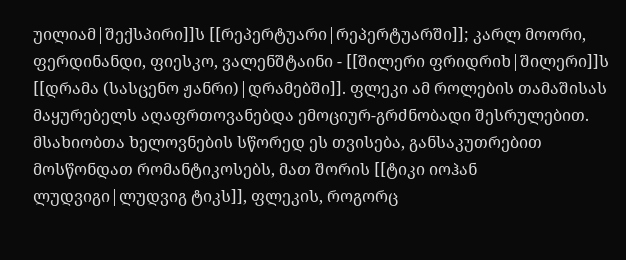უილიამ|შექსპირი]]ს [[რეპერტუარი|რეპერტუარში]]; კარლ მოორი, ფერდინანდი, ფიესკო, ვალენშტაინი - [[შილერი ფრიდრიხ|შილერი]]ს [[დრამა (სასცენო ჟანრი)|დრამებში]]. ფლეკი ამ როლების თამაშისას მაყურებელს აღაფრთოვანებდა ემოციურ-გრძნობადი შესრულებით. მსახიობთა ხელოვნების სწორედ ეს თვისება, განსაკუთრებით მოსწონდათ რომანტიკოსებს, მათ შორის [[ტიკი იოჰან ლუდვიგი|ლუდვიგ ტიკს]], ფლეკის, როგორც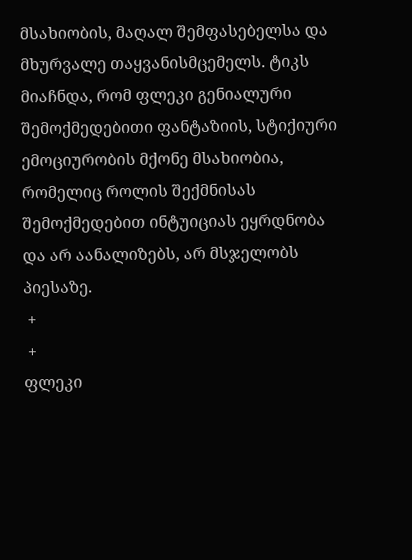მსახიობის, მაღალ შემფასებელსა და მხურვალე თაყვანისმცემელს. ტიკს მიაჩნდა, რომ ფლეკი გენიალური შემოქმედებითი ფანტაზიის, სტიქიური ემოციურობის მქონე მსახიობია, რომელიც როლის შექმნისას შემოქმედებით ინტუიციას ეყრდნობა და არ აანალიზებს, არ მსჯელობს პიესაზე.
 +
 +
ფლეკი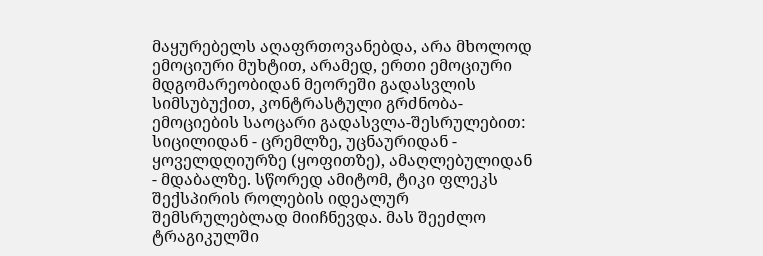მაყურებელს აღაფრთოვანებდა, არა მხოლოდ ემოციური მუხტით, არამედ, ერთი ემოციური მდგომარეობიდან მეორეში გადასვლის სიმსუბუქით, კონტრასტული გრძნობა-ემოციების საოცარი გადასვლა-შესრულებით: სიცილიდან - ცრემლზე, უცნაურიდან - ყოველდღიურზე (ყოფითზე), ამაღლებულიდან - მდაბალზე. სწორედ ამიტომ, ტიკი ფლეკს შექსპირის როლების იდეალურ შემსრულებლად მიიჩნევდა. მას შეეძლო ტრაგიკულში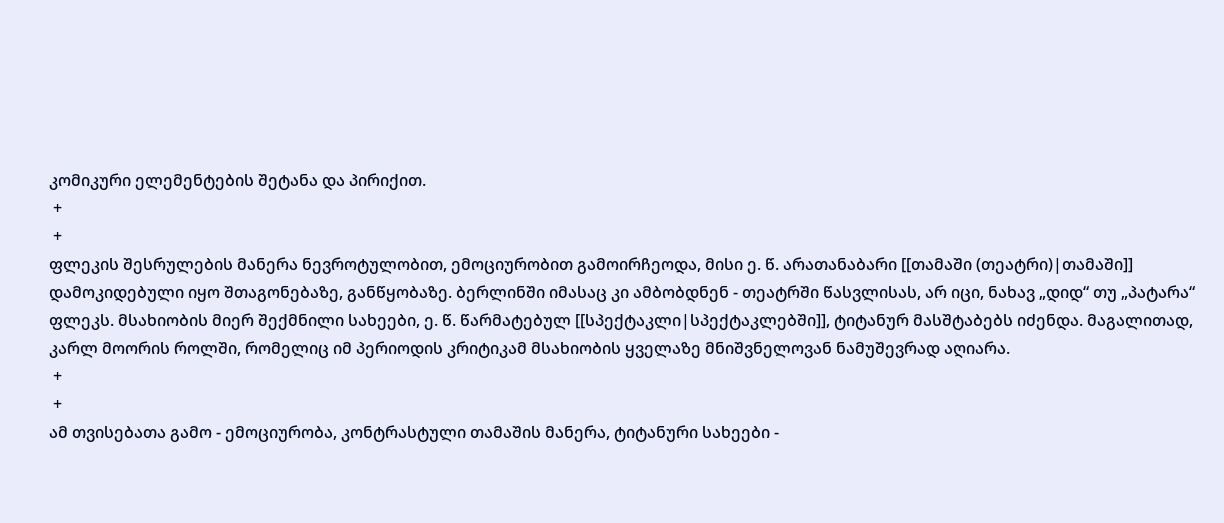კომიკური ელემენტების შეტანა და პირიქით.
 +
 +
ფლეკის შესრულების მანერა ნევროტულობით, ემოციურობით გამოირჩეოდა, მისი ე. წ. არათანაბარი [[თამაში (თეატრი)|თამაში]] დამოკიდებული იყო შთაგონებაზე, განწყობაზე. ბერლინში იმასაც კი ამბობდნენ - თეატრში წასვლისას, არ იცი, ნახავ „დიდ“ თუ „პატარა“ ფლეკს. მსახიობის მიერ შექმნილი სახეები, ე. წ. წარმატებულ [[სპექტაკლი|სპექტაკლებში]], ტიტანურ მასშტაბებს იძენდა. მაგალითად, კარლ მოორის როლში, რომელიც იმ პერიოდის კრიტიკამ მსახიობის ყველაზე მნიშვნელოვან ნამუშევრად აღიარა.
 +
 +
ამ თვისებათა გამო - ემოციურობა, კონტრასტული თამაშის მანერა, ტიტანური სახეები -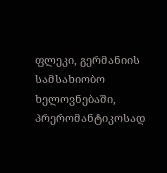ფლეკი, გერმანიის სამსახიობო ხელოვნებაში, პრერომანტიკოსად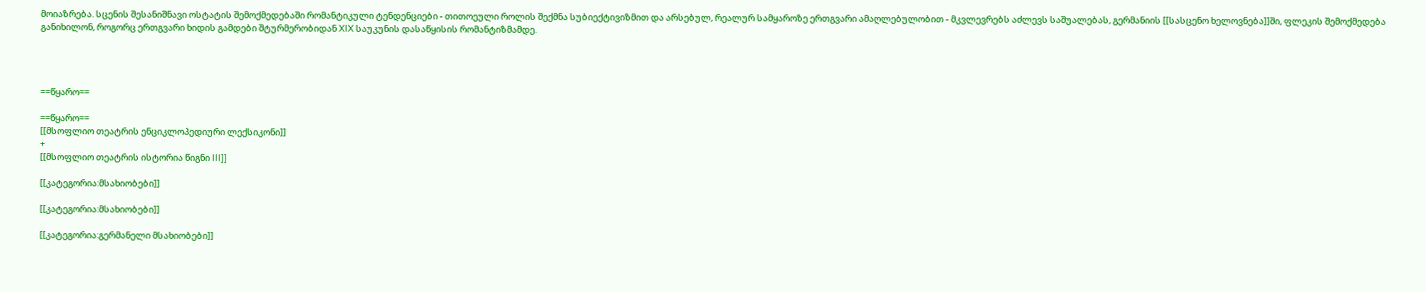მოიაზრება. სცენის შესანიშნავი ოსტატის შემოქმედებაში რომანტიკული ტენდენციები - თითოეული როლის შექმნა სუბიექტივიზმით და არსებულ, რეალურ სამყაროზე ერთგვარი ამაღლებულობით - მკვლევრებს აძლევს საშუალებას, გერმანიის [[სასცენო ხელოვნება]]ში, ფლეკის შემოქმედება განიხილონ, როგორც ერთგვარი ხიდის გამდები შტურმერობიდან XIX საუკუნის დასაწყისის რომანტიზმამდე.




==წყარო==

==წყარო==
[[მსოფლიო თეატრის ენციკლოპედიური ლექსიკონი]]
+
[[მსოფლიო თეატრის ისტორია წიგნი III]]

[[კატეგორია:მსახიობები]]

[[კატეგორია:მსახიობები]]

[[კატეგორია:გერმანელი მსახიობები]]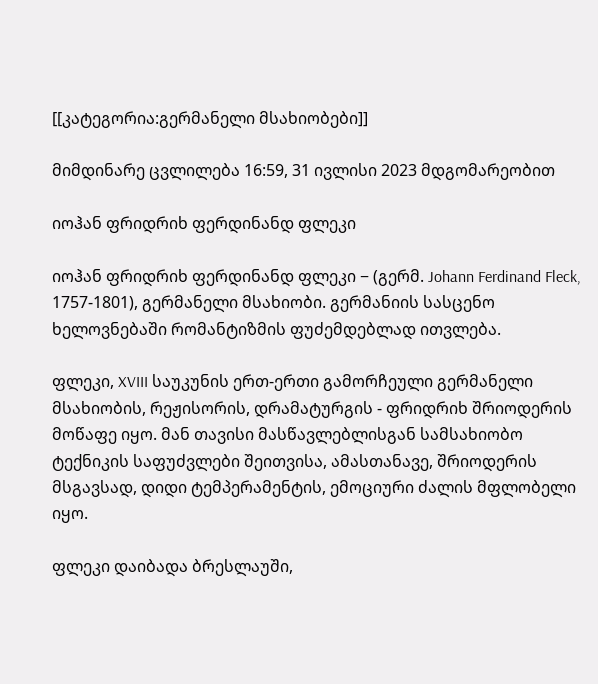[[კატეგორია:გერმანელი მსახიობები]]

მიმდინარე ცვლილება 16:59, 31 ივლისი 2023 მდგომარეობით

იოჰან ფრიდრიხ ფერდინანდ ფლეკი

იოჰან ფრიდრიხ ფერდინანდ ფლეკი − (გერმ. Johann Ferdinand Fleck, 1757-1801), გერმანელი მსახიობი. გერმანიის სასცენო ხელოვნებაში რომანტიზმის ფუძემდებლად ითვლება.

ფლეკი, XVIII საუკუნის ერთ-ერთი გამორჩეული გერმანელი მსახიობის, რეჟისორის, დრამატურგის - ფრიდრიხ შრიოდერის მოწაფე იყო. მან თავისი მასწავლებლისგან სამსახიობო ტექნიკის საფუძვლები შეითვისა, ამასთანავე, შრიოდერის მსგავსად, დიდი ტემპერამენტის, ემოციური ძალის მფლობელი იყო.

ფლეკი დაიბადა ბრესლაუში,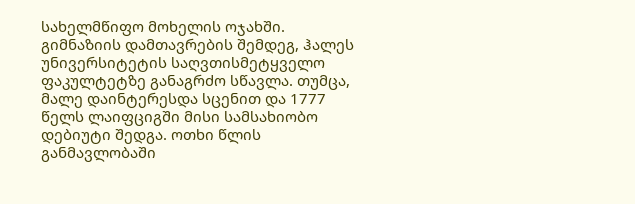სახელმწიფო მოხელის ოჯახში. გიმნაზიის დამთავრების შემდეგ, ჰალეს უნივერსიტეტის საღვთისმეტყველო ფაკულტეტზე განაგრძო სწავლა. თუმცა, მალე დაინტერესდა სცენით და 1777 წელს ლაიფციგში მისი სამსახიობო დებიუტი შედგა. ოთხი წლის განმავლობაში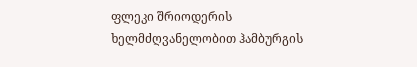ფლეკი შრიოდერის ხელმძღვანელობით ჰამბურგის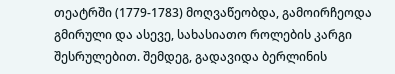თეატრში (1779-1783) მოღვაწეობდა, გამოირჩეოდა გმირული და ასევე, სახასიათო როლების კარგი შესრულებით. შემდეგ, გადავიდა ბერლინის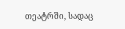თეატრში, სადაც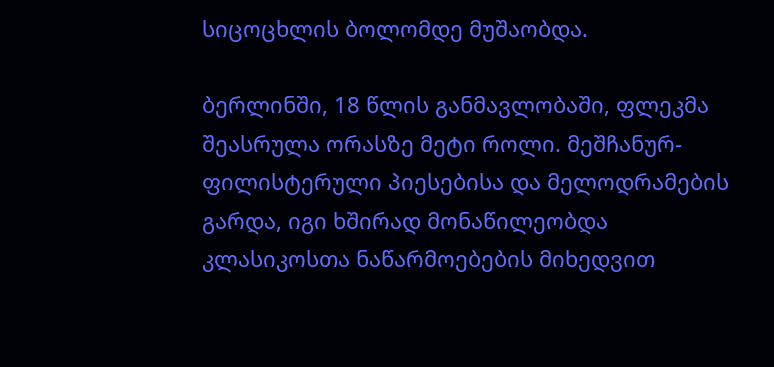სიცოცხლის ბოლომდე მუშაობდა.

ბერლინში, 18 წლის განმავლობაში, ფლეკმა შეასრულა ორასზე მეტი როლი. მეშჩანურ-ფილისტერული პიესებისა და მელოდრამების გარდა, იგი ხშირად მონაწილეობდა კლასიკოსთა ნაწარმოებების მიხედვით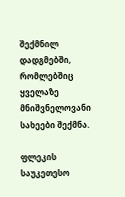შექმნილ დადგმებში, რომლებშიც ყველაზე მნიშვნელოვანი სახეები შექმნა.

ფლეკის საუკეთესო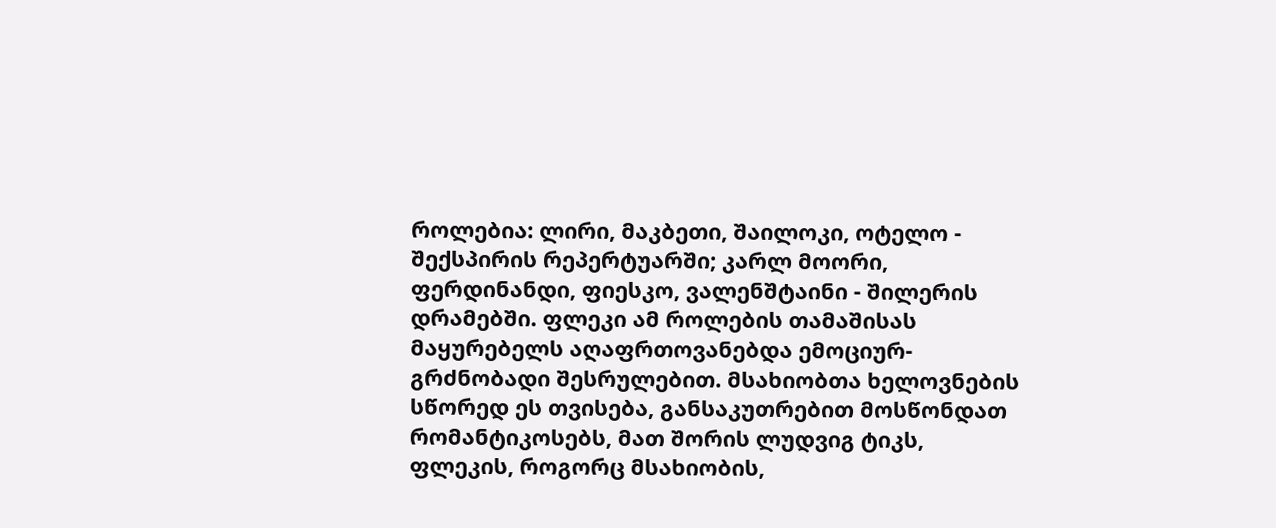როლებია: ლირი, მაკბეთი, შაილოკი, ოტელო - შექსპირის რეპერტუარში; კარლ მოორი, ფერდინანდი, ფიესკო, ვალენშტაინი - შილერის დრამებში. ფლეკი ამ როლების თამაშისას მაყურებელს აღაფრთოვანებდა ემოციურ-გრძნობადი შესრულებით. მსახიობთა ხელოვნების სწორედ ეს თვისება, განსაკუთრებით მოსწონდათ რომანტიკოსებს, მათ შორის ლუდვიგ ტიკს, ფლეკის, როგორც მსახიობის,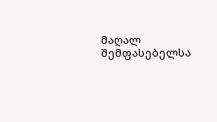მაღალ შემფასებელსა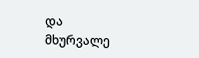და მხურვალე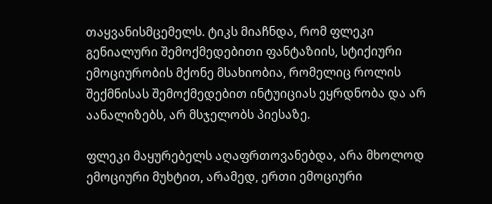თაყვანისმცემელს. ტიკს მიაჩნდა, რომ ფლეკი გენიალური შემოქმედებითი ფანტაზიის, სტიქიური ემოციურობის მქონე მსახიობია, რომელიც როლის შექმნისას შემოქმედებით ინტუიციას ეყრდნობა და არ აანალიზებს, არ მსჯელობს პიესაზე.

ფლეკი მაყურებელს აღაფრთოვანებდა, არა მხოლოდ ემოციური მუხტით, არამედ, ერთი ემოციური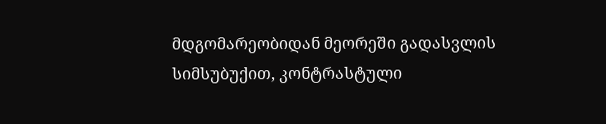მდგომარეობიდან მეორეში გადასვლის სიმსუბუქით, კონტრასტული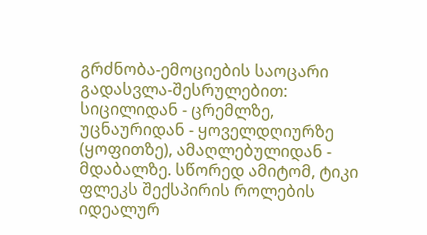გრძნობა-ემოციების საოცარი გადასვლა-შესრულებით: სიცილიდან - ცრემლზე, უცნაურიდან - ყოველდღიურზე (ყოფითზე), ამაღლებულიდან - მდაბალზე. სწორედ ამიტომ, ტიკი ფლეკს შექსპირის როლების იდეალურ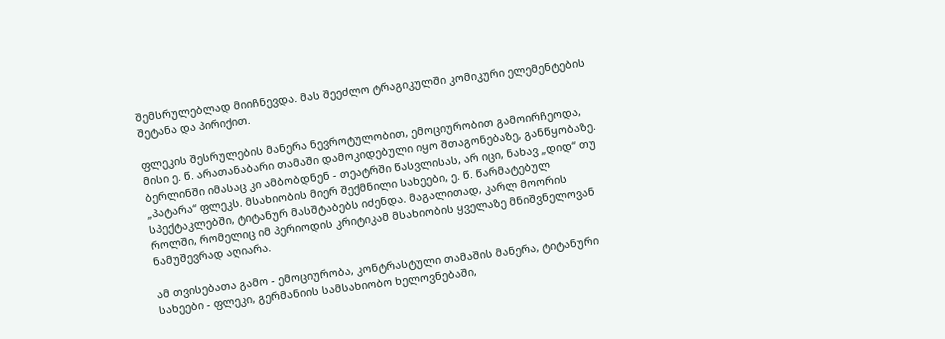შემსრულებლად მიიჩნევდა. მას შეეძლო ტრაგიკულში კომიკური ელემენტების შეტანა და პირიქით.

ფლეკის შესრულების მანერა ნევროტულობით, ემოციურობით გამოირჩეოდა, მისი ე. წ. არათანაბარი თამაში დამოკიდებული იყო შთაგონებაზე, განწყობაზე. ბერლინში იმასაც კი ამბობდნენ - თეატრში წასვლისას, არ იცი, ნახავ „დიდ“ თუ „პატარა“ ფლეკს. მსახიობის მიერ შექმნილი სახეები, ე. წ. წარმატებულ სპექტაკლებში, ტიტანურ მასშტაბებს იძენდა. მაგალითად, კარლ მოორის როლში, რომელიც იმ პერიოდის კრიტიკამ მსახიობის ყველაზე მნიშვნელოვან ნამუშევრად აღიარა.

ამ თვისებათა გამო - ემოციურობა, კონტრასტული თამაშის მანერა, ტიტანური სახეები - ფლეკი, გერმანიის სამსახიობო ხელოვნებაში,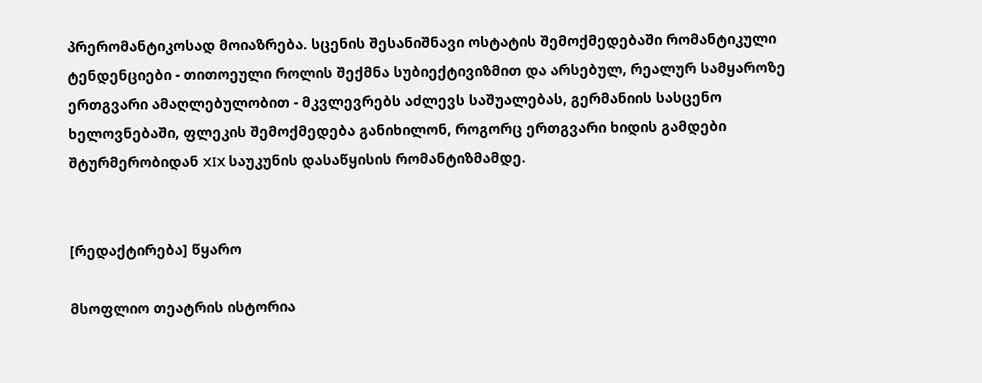პრერომანტიკოსად მოიაზრება. სცენის შესანიშნავი ოსტატის შემოქმედებაში რომანტიკული ტენდენციები - თითოეული როლის შექმნა სუბიექტივიზმით და არსებულ, რეალურ სამყაროზე ერთგვარი ამაღლებულობით - მკვლევრებს აძლევს საშუალებას, გერმანიის სასცენო ხელოვნებაში, ფლეკის შემოქმედება განიხილონ, როგორც ერთგვარი ხიდის გამდები შტურმერობიდან XIX საუკუნის დასაწყისის რომანტიზმამდე.


[რედაქტირება] წყარო

მსოფლიო თეატრის ისტორია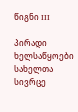წიგნი III

პირადი ხელსაწყოები
სახელთა სივრცე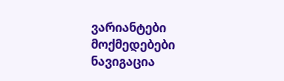ვარიანტები
მოქმედებები
ნავიგაცია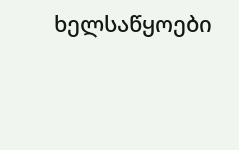ხელსაწყოები